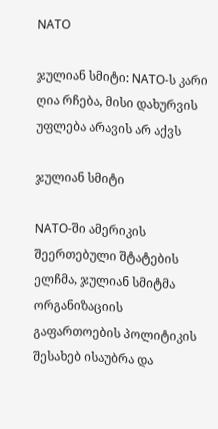NATO

ჯულიან სმიტი: NATO-ს კარი ღია რჩება, მისი დახურვის უფლება არავის არ აქვს

ჯულიან სმიტი

NATO-ში ამერიკის შეერთებული შტატების ელჩმა, ჯულიან სმიტმა ორგანიზაციის გაფართოების პოლიტიკის შესახებ ისაუბრა და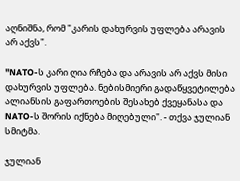აღნიშნა, რომ "კარის დახურვის უფლება არავის არ აქვს".

"NATO-ს კარი ღია რჩება და არავის არ აქვს მისი დახურვის უფლება. ნებისმიერი გადაწყვეტილება  ალიანსის გაფართოების შესახებ ქვეყანასა და NATO-ს შორის იქნება მიღებული". - თქვა ჯულიან სმიტმა.

ჯულიან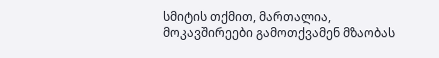სმიტის თქმით, მართალია, მოკავშირეები გამოთქვამენ მზაობას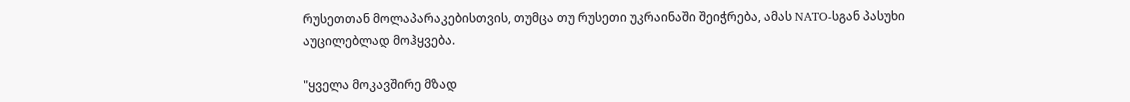რუსეთთან მოლაპარაკებისთვის, თუმცა თუ რუსეთი უკრაინაში შეიჭრება, ამას NATO-სგან პასუხი აუცილებლად მოჰყვება.

"ყველა მოკავშირე მზად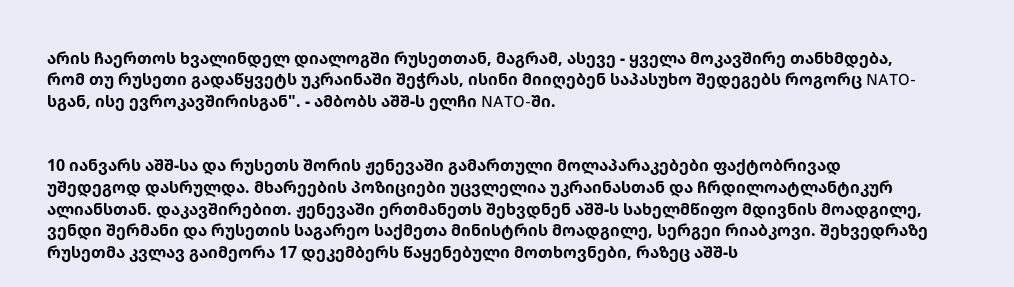არის ჩაერთოს ხვალინდელ დიალოგში რუსეთთან, მაგრამ, ასევე - ყველა მოკავშირე თანხმდება, რომ თუ რუსეთი გადაწყვეტს უკრაინაში შეჭრას, ისინი მიიღებენ საპასუხო შედეგებს როგორც NATO-სგან, ისე ევროკავშირისგან". - ამბობს აშშ-ს ელჩი NATO-ში.


10 იანვარს აშშ-სა და რუსეთს შორის ჟენევაში გამართული მოლაპარაკებები ფაქტობრივად უშედეგოდ დასრულდა. მხარეების პოზიციები უცვლელია უკრაინასთან და ჩრდილოატლანტიკურ ალიანსთან. დაკავშირებით. ჟენევაში ერთმანეთს შეხვდნენ აშშ-ს სახელმწიფო მდივნის მოადგილე, ვენდი შერმანი და რუსეთის საგარეო საქმეთა მინისტრის მოადგილე, სერგეი რიაბკოვი. შეხვედრაზე რუსეთმა კვლავ გაიმეორა 17 დეკემბერს წაყენებული მოთხოვნები, რაზეც აშშ-ს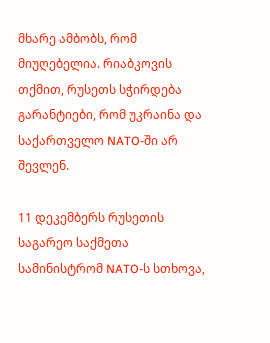მხარე ამბობს, რომ მიუღებელია. რიაბკოვის თქმით, რუსეთს სჭირდება გარანტიები, რომ უკრაინა და საქართველო NATO-ში არ შევლენ.

11 დეკემბერს რუსეთის საგარეო საქმეთა სამინისტრომ NATO-ს სთხოვა,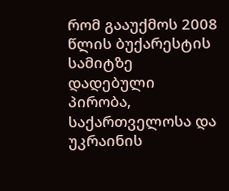რომ გააუქმოს 2008 წლის ბუქარესტის სამიტზე დადებული პირობა, საქართველოსა და უკრაინის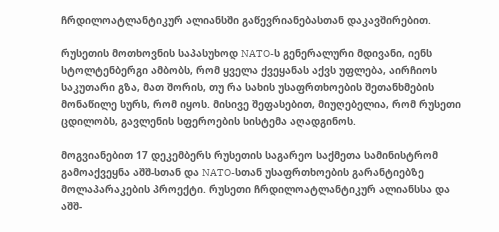ჩრდილოატლანტიკურ ალიანსში გაწევრიანებასთან დაკავშირებით.

რუსეთის მოთხოვნის საპასუხოდ NATO-ს გენერალური მდივანი, იენს სტოლტენბერგი ამბობს, რომ ყველა ქვეყანას აქვს უფლება, აირჩიოს საკუთარი გზა, მათ შორის, თუ რა სახის უსაფრთხოების შეთანხმების მონაწილე სურს, რომ იყოს. მისივე შეფასებით, მიუღებელია, რომ რუსეთი ცდილობს, გავლენის სფეროების სისტემა აღადგინოს.

მოგვიანებით 17 დეკემბერს რუსეთის საგარეო საქმეთა სამინისტრომ გამოაქვეყნა აშშ-სთან და NATO-სთან უსაფრთხოების გარანტიებზე მოლაპარაკების პროექტი. რუსეთი ჩრდილოატლანტიკურ ალიანსსა და აშშ-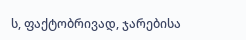ს, ფაქტობრივად, ჯარებისა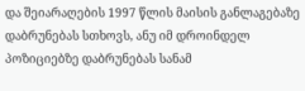და შეიარაღების 1997 წლის მაისის განლაგებაზე დაბრუნებას სთხოვს, ანუ იმ დროინდელ პოზიციებზე დაბრუნებას სანამ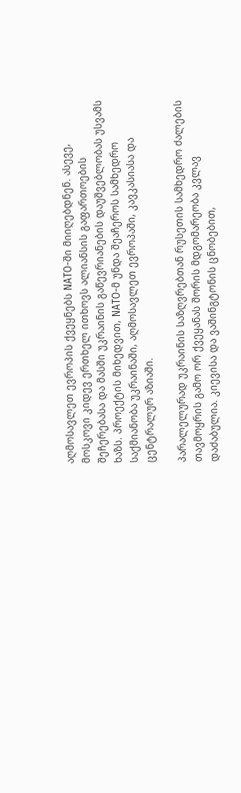აღმოსავლეთ ევროპის ქვეყნებს NATO-ში მიიღებდნენ. ასევე, მოსკოვი კიდევ ერთხელ ითხოვს ალიანსის გაფართოების შეჩერებასა და მასში უკრაინის გაწევრიანების დაუშვებლობას უსვამს ხაზს. პროექტის მიხედვით, NATO-მ უნდა შეაჩეროს სამხედრო საქმიანობა უკრაინაში, აღმოსავლეთ ევროპაში, კავკასიასა და ცენტრალურ აზიაში.

პარალელურად უკრაინის საზღვრებთან რუსეთის სამხედრო ძალების თავმოყრის გამო ორ ქვეყანას შორის მდგომარეობა კვლავ დაძაბულია. კიევისა და ვაშინგტონის ცნობებით,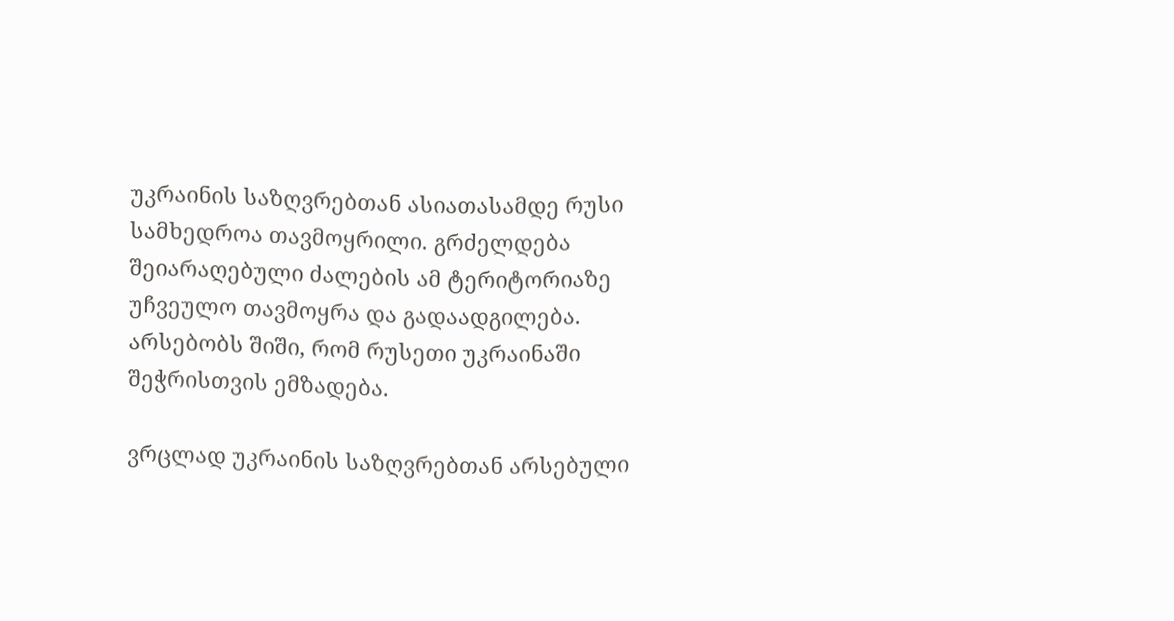უკრაინის საზღვრებთან ასიათასამდე რუსი სამხედროა თავმოყრილი. გრძელდება შეიარაღებული ძალების ამ ტერიტორიაზე უჩვეულო თავმოყრა და გადაადგილება. არსებობს შიში, რომ რუსეთი უკრაინაში შეჭრისთვის ემზადება.

ვრცლად უკრაინის საზღვრებთან არსებული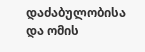დაძაბულობისა და ომის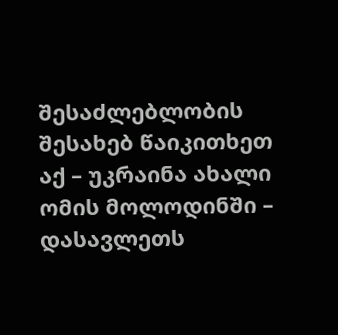შესაძლებლობის შესახებ წაიკითხეთ აქ – უკრაინა ახალი ომის მოლოდინში – დასავლეთს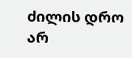ძილის დრო არ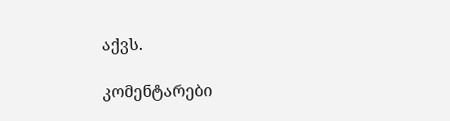აქვს.

კომენტარები